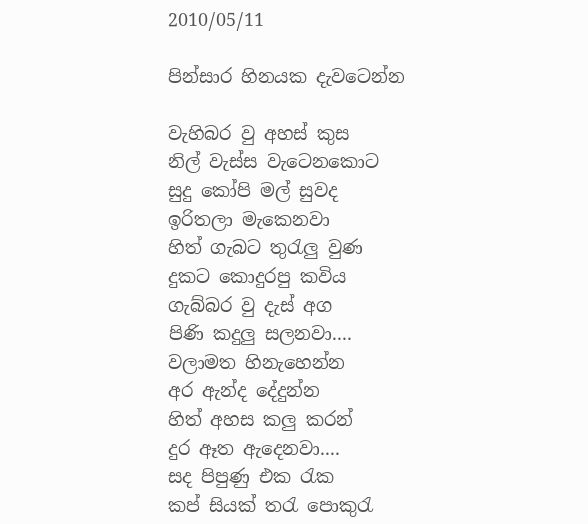2010/05/11

පින්සාර හිනයක දැ‍වටෙන්න

වැහිබර වු අහස් කුස
නිල් වැස්ස වැටෙනකොට
සුදු කෝපි මල් සුවද
ඉරිතලා මැකෙනවා
හිත් ගැබට තුරැලු වුණ
දුකට කොදුරපු කවිය
ගැබ්බර වු දැස් අග
පිණි කදුලු සලනවා....
වලාමත හිනැහෙන්න
අර ඇන්ද දේදුන්න
හිත් අහස කලු කරන්
දුර ඈත ඇදෙනවා....
සද පිපුණු ‍එක රැක
කප් සියක් තරැ පොකුරැ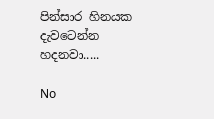පින්සාර හිනයක
දැවටෙන්න හදනවා.....

No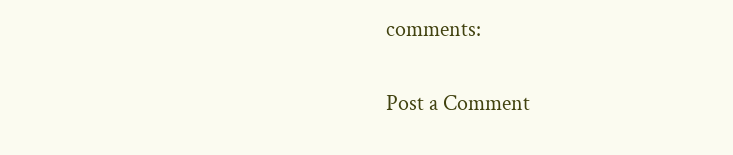comments:

Post a Comment